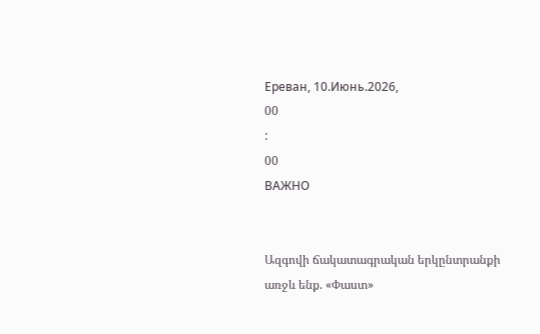Ереван, 10.Июнь.2026,
00
:
00
ВАЖНО


Ազգովի ճակատագրական երկընտրանքի առջև ենք. «Փաստ»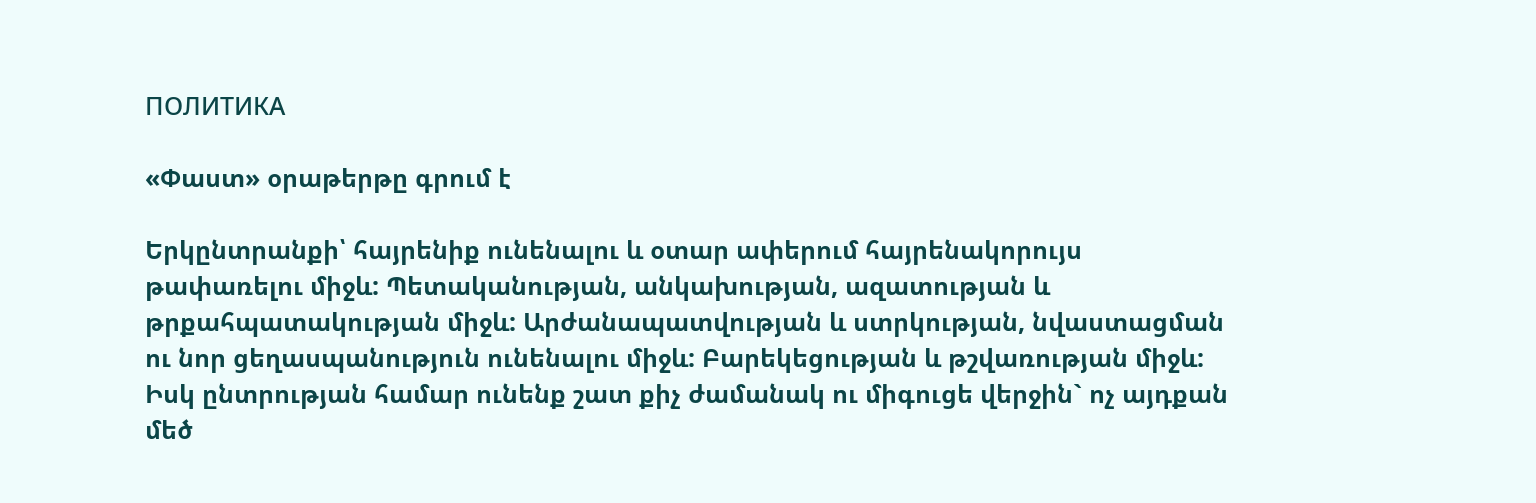ПОЛИТИКА

«Փաստ» օրաթերթը գրում է

Երկընտրանքի՝ հայրենիք ունենալու և օտար ափերում հայրենակորույս թափառելու միջև: Պետականության, անկախության, ազատության և թրքահպատակության միջև: Արժանապատվության և ստրկության, նվաստացման ու նոր ցեղասպանություն ունենալու միջև: Բարեկեցության և թշվառության միջև: Իսկ ընտրության համար ունենք շատ քիչ ժամանակ ու միգուցե վերջին` ոչ այդքան մեծ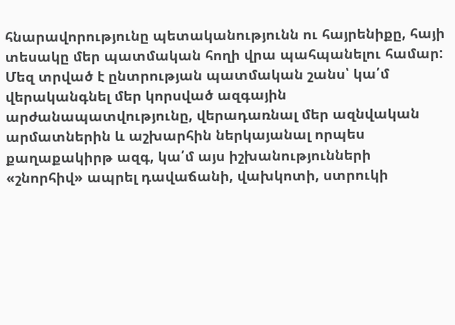հնարավորությունը պետականությունն ու հայրենիքը, հայի տեսակը մեր պատմական հողի վրա պահպանելու համար: Մեզ տրված է ընտրության պատմական շանս՝ կա՛մ վերականգնել մեր կորսված ազգային արժանապատվությունը, վերադառնալ մեր ազնվական արմատներին և աշխարհին ներկայանալ որպես քաղաքակիրթ ազգ, կա՛մ այս իշխանությունների «շնորհիվ» ապրել դավաճանի, վախկոտի, ստրուկի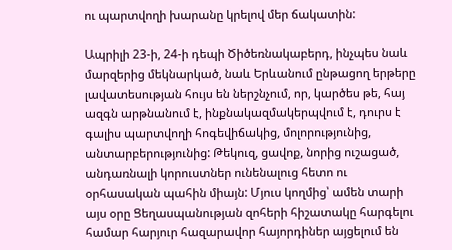ու պարտվողի խարանը կրելով մեր ճակատին:

Ապրիլի 23-ի, 24-ի դեպի Ծիծեռնակաբերդ, ինչպես նաև մարզերից մեկնարկած, նաև Երևանում ընթացող երթերը լավատեսության հույս են ներշնչում, որ, կարծես թե, հայ ազգն արթնանում է, ինքնակազմակերպվում է, դուրս է գալիս պարտվողի հոգեվիճակից, մոլորությունից, անտարբերությունից: Թեկուզ, ցավոք, նորից ուշացած, անդառնալի կորուստներ ունենալուց հետո ու օրհասական պահին միայն: Մյուս կողմից՝ ամեն տարի այս օրը Ցեղասպանության զոհերի հիշատակը հարգելու համար հարյուր հազարավոր հայորդիներ այցելում են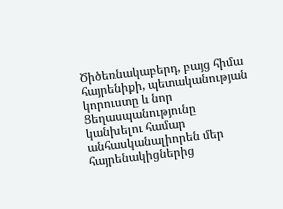Ծիծեռնակաբերդ, բայց հիմա հայրենիքի, պետականության կորուստը և նոր Ցեղասպանությունը կանխելու համար անհասկանալիորեն մեր հայրենակիցներից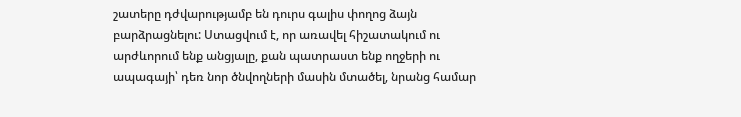շատերը դժվարությամբ են դուրս գալիս փողոց ձայն բարձրացնելու: Ստացվում է, որ առավել հիշատակում ու արժևորում ենք անցյալը, քան պատրաստ ենք ողջերի ու ապագայի՝ դեռ նոր ծնվողների մասին մտածել, նրանց համար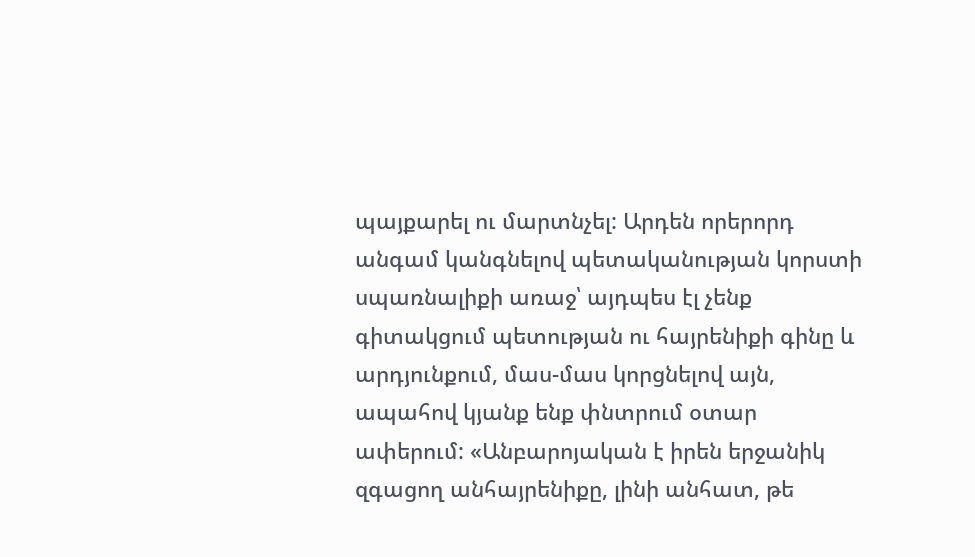պայքարել ու մարտնչել: Արդեն որերորդ անգամ կանգնելով պետականության կորստի սպառնալիքի առաջ՝ այդպես էլ չենք գիտակցում պետության ու հայրենիքի գինը և արդյունքում, մաս-մաս կորցնելով այն, ապահով կյանք ենք փնտրում օտար ափերում: «Անբարոյական է իրեն երջանիկ զգացող անհայրենիքը, լինի անհատ, թե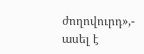ժողովուրդ»,- ասել է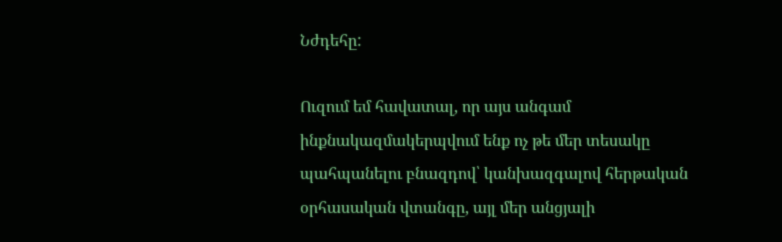Նժդեհը:

Ուզում եմ հավատալ, որ այս անգամ ինքնակազմակերպվում ենք ոչ թե մեր տեսակը պահպանելու բնազդով՝ կանխազգալով հերթական օրհասական վտանգը, այլ մեր անցյալի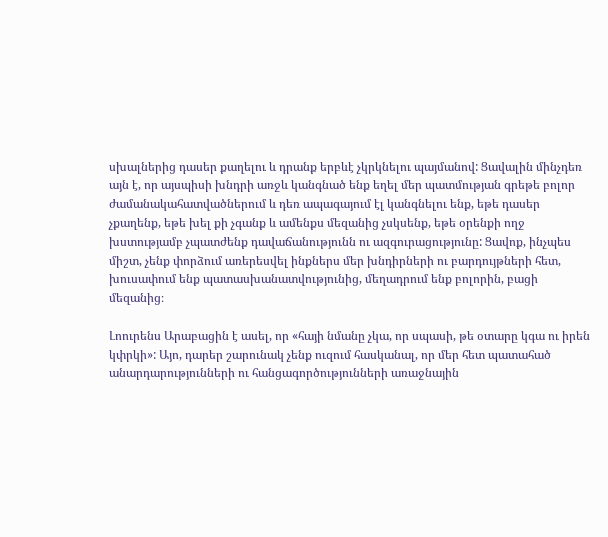սխալներից դասեր քաղելու և դրանք երբևէ չկրկնելու պայմանով: Ցավալին մինչդեռ այն է, որ այսպիսի խնդրի առջև կանգնած ենք եղել մեր պատմության գրեթե բոլոր ժամանակահատվածներում և դեռ ապագայում էլ կանգնելու ենք, եթե դասեր չքաղենք, եթե խել քի չգանք և ամենքս մեզանից չսկսենք, եթե օրենքի ողջ խստությամբ չպատժենք դավաճանությունն ու ազգուրացությունը: Ցավոք, ինչպես միշտ, չենք փորձում առերեսվել ինքներս մեր խնդիրների ու բարդույթների հետ, խուսափում ենք պատասխանատվությունից, մեղադրում ենք բոլորին, բացի մեզանից։

Լոուրենս Արաբացին է ասել, որ «հայի նմանը չկա, որ սպասի, թե օտարը կգա ու իրեն կփրկի»: Այո, դարեր շարունակ չենք ուզում հասկանալ, որ մեր հետ պատահած անարդարությունների ու հանցագործությունների առաջնային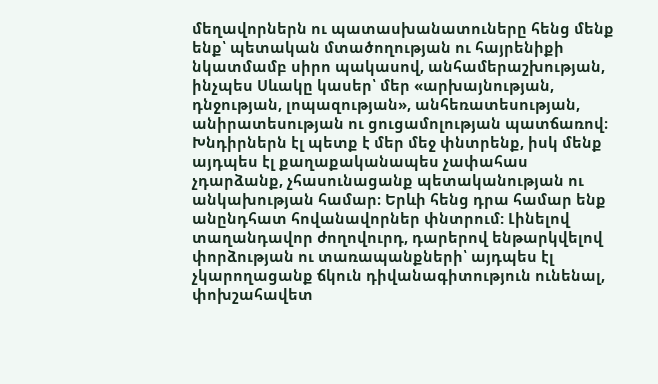մեղավորներն ու պատասխանատուները հենց մենք ենք՝ պետական մտածողության ու հայրենիքի նկատմամբ սիրո պակասով, անհամերաշխության, ինչպես Սևակը կասեր՝ մեր «արխայնության, դնջության, լոպազության», անհեռատեսության, անիրատեսության ու ցուցամոլության պատճառով։ Խնդիրներն էլ պետք է մեր մեջ փնտրենք, իսկ մենք այդպես էլ քաղաքականապես չափահաս չդարձանք, չհասունացանք պետականության ու անկախության համար։ Երևի հենց դրա համար ենք անընդհատ հովանավորներ փնտրում: Լինելով տաղանդավոր ժողովուրդ, դարերով ենթարկվելով փորձության ու տառապանքների՝ այդպես էլ չկարողացանք ճկուն դիվանագիտություն ունենալ, փոխշահավետ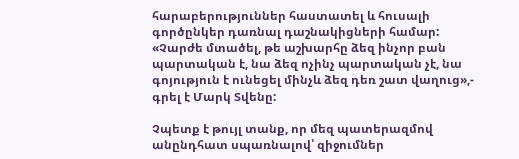հարաբերություններ հաստատել և հուսալի գործընկեր դառնալ դաշնակիցների համար: «Չարժե մտածել, թե աշխարհը ձեզ ինչոր բան պարտական է, նա ձեզ ոչինչ պարտական չէ, նա գոյություն է ունեցել մինչև ձեզ դեռ շատ վաղուց»,- գրել է Մարկ Տվենը:

Չպետք է թույլ տանք, որ մեզ պատերազմով անընդհատ սպառնալով՝ զիջումներ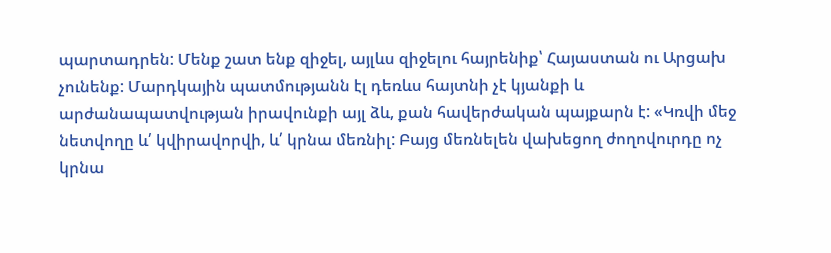պարտադրեն: Մենք շատ ենք զիջել, այլևս զիջելու հայրենիք՝ Հայաստան ու Արցախ չունենք: Մարդկային պատմությանն էլ դեռևս հայտնի չէ կյանքի և արժանապատվության իրավունքի այլ ձև, քան հավերժական պայքարն է: «Կռվի մեջ նետվողը և՛ կվիրավորվի, և՛ կրնա մեռնիլ: Բայց մեռնելեն վախեցող ժողովուրդը ոչ կրնա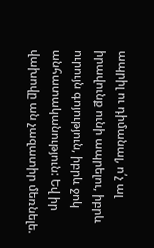ապրիլ ու դիմանալ, ո՛չ ալ իրավունք ունի ապրելու, իբրև ուրույն գոյություն, իբրև ջոկ անհատականություն: Եվ իր վախովը ան չազատիր մեռնելե.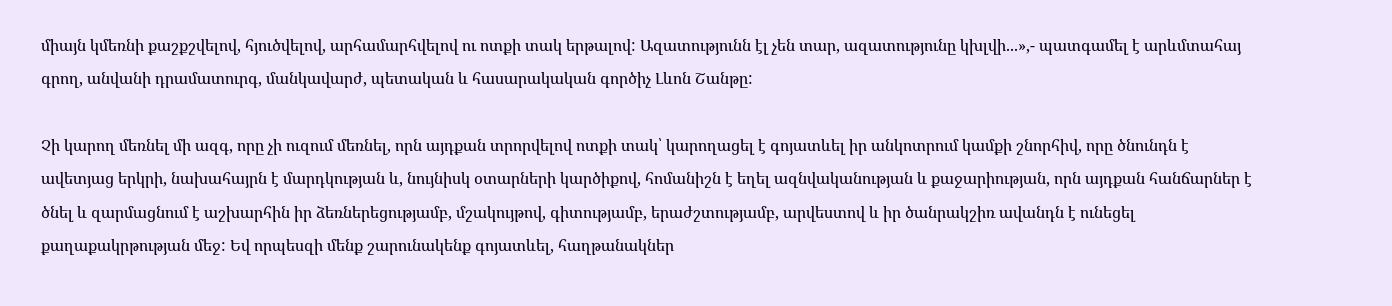միայն կմեռնի քաշքշվելով, հյուծվելով, արհամարհվելով ու ոտքի տակ երթալով: Ազատությունն էլ չեն տար, ազատությունը կխլվի...»,- պատգամել է արևմտահայ գրող, անվանի դրամատուրգ, մանկավարժ, պետական և հասարակական գործիչ Լևոն Շանթը:

Չի կարող մեռնել մի ազգ, որը չի ուզում մեռնել, որն այդքան տրորվելով ոտքի տակ՝ կարողացել է գոյատևել իր անկոտրում կամքի շնորհիվ, որը ծնունդն է ավետյաց երկրի, նախահայրն է մարդկության և, նույնիսկ օտարների կարծիքով, հոմանիշն է եղել ազնվականության և քաջարիության, որն այդքան հանճարներ է ծնել և զարմացնում է աշխարհին իր ձեռներեցությամբ, մշակույթով, գիտությամբ, երաժշտությամբ, արվեստով և իր ծանրակշիռ ավանդն է ունեցել քաղաքակրթության մեջ: Եվ որպեսզի մենք շարունակենք գոյատևել, հաղթանակներ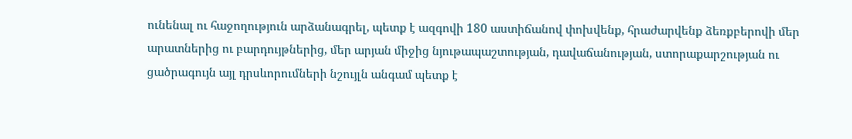ունենալ ու հաջողություն արձանագրել, պետք է ազգովի 180 աստիճանով փոխվենք, հրաժարվենք ձեռքբերովի մեր արատներից ու բարդույթներից, մեր արյան միջից նյութապաշտության, դավաճանության, ստորաքարշության ու ցածրագույն այլ դրսևորումների նշույլն անգամ պետք է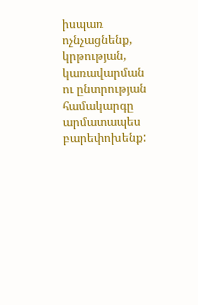իսպառ ոչնչացնենք, կրթության, կառավարման ու ընտրության համակարգը արմատապես բարեփոխենք: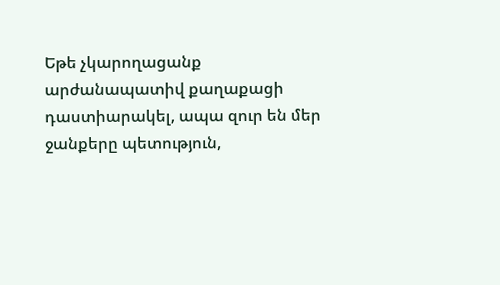Եթե չկարողացանք արժանապատիվ քաղաքացի դաստիարակել, ապա զուր են մեր ջանքերը պետություն,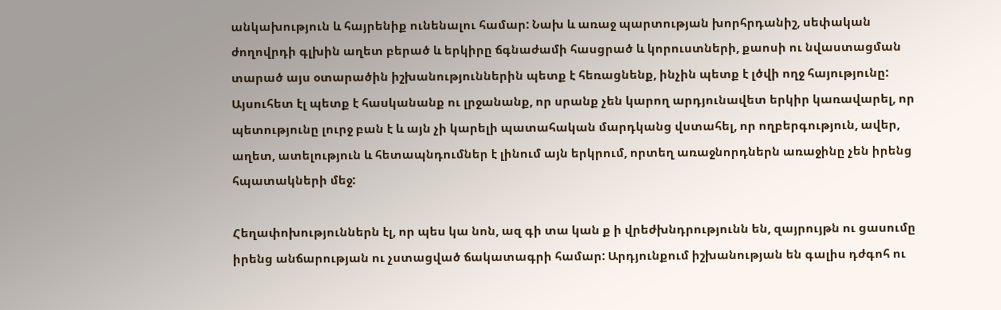անկախություն և հայրենիք ունենալու համար: Նախ և առաջ պարտության խորհրդանիշ, սեփական ժողովրդի գլխին աղետ բերած և երկիրը ճգնաժամի հասցրած և կորուստների, քաոսի ու նվաստացման տարած այս օտարածին իշխանություններին պետք է հեռացնենք, ինչին պետք է լծվի ողջ հայությունը: Այսուհետ էլ պետք է հասկանանք ու լրջանանք, որ սրանք չեն կարող արդյունավետ երկիր կառավարել, որ պետությունը լուրջ բան է և այն չի կարելի պատահական մարդկանց վստահել, որ ողբերգություն, ավեր, աղետ, ատելություն և հետապնդումներ է լինում այն երկրում, որտեղ առաջնորդներն առաջինը չեն իրենց հպատակների մեջ:

Հեղափոխություններն էլ, որ պես կա նոն, ազ գի տա կան ք ի վրեժխնդրությունն են, զայրույթն ու ցասումը իրենց անճարության ու չստացված ճակատագրի համար: Արդյունքում իշխանության են գալիս դժգոհ ու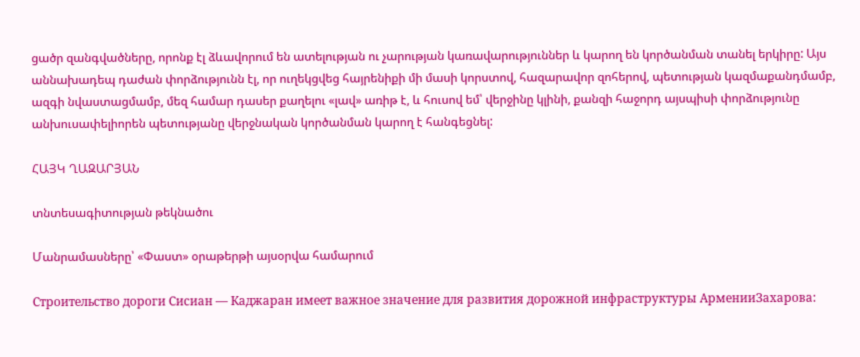ցածր զանգվածները, որոնք էլ ձևավորում են ատելության ու չարության կառավարություններ և կարող են կործանման տանել երկիրը: Այս աննախադեպ դաժան փորձությունն էլ, որ ուղեկցվեց հայրենիքի մի մասի կորստով, հազարավոր զոհերով, պետության կազմաքանդմամբ, ազգի նվաստացմամբ, մեզ համար դասեր քաղելու «լավ» առիթ է, և հուսով եմ՝ վերջինը կլինի, քանզի հաջորդ այսպիսի փորձությունը անխուսափելիորեն պետությանը վերջնական կործանման կարող է հանգեցնել:

ՀԱՅԿ ՂԱԶԱՐՅԱՆ

տնտեսագիտության թեկնածու

Մանրամասները՝ «Փաստ» օրաթերթի այսօրվա համարում

Строительство дороги Сисиан — Каджаран имеет важное значение для развития дорожной инфраструктуры АрменииЗахарова: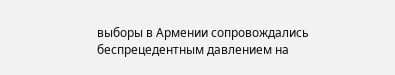выборы в Армении сопровождались беспрецедентным давлением на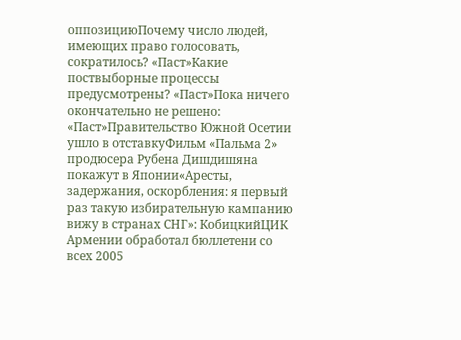оппозициюПочему число людей, имеющих право голосовать, сократилось? «Паст»Какие поствыборные процессы предусмотрены? «Паст»Пока ничего окончательно не решено: «Паст»Правительство Южной Осетии ушло в отставкуФильм «Пальма 2» продюсера Рубена Дишдишяна покажут в Японии«Аресты, задержания, оскорбления: я первый раз такую избирательную кампанию вижу в странах СНГ»: КобицкийЦИК Армении обработал бюллетени со всех 2005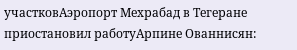участковАэропорт Мехрабад в Тегеране приостановил работуАрпине Ованнисян: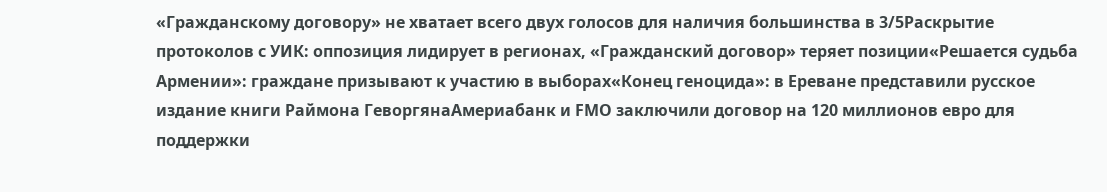«Гражданскому договору» не хватает всего двух голосов для наличия большинства в 3/5Раскрытие протоколов с УИК: оппозиция лидирует в регионах, «Гражданский договор» теряет позиции«Решается судьба Армении»: граждане призывают к участию в выборах«Конец геноцида»: в Ереване представили русское издание книги Раймона ГеворгянаАмериабанк и FMO заключили договор на 120 миллионов евро для поддержки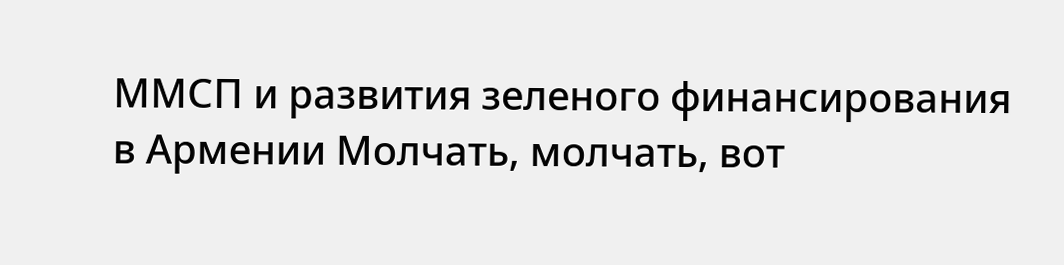ММСП и развития зеленого финансирования в Армении Молчать, молчать, вот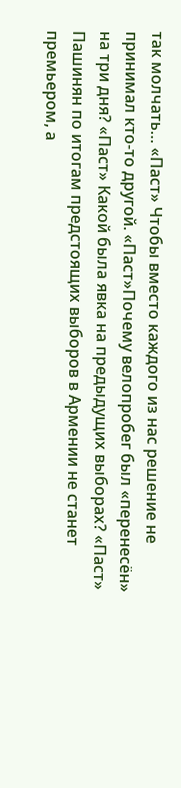так молчать… «Паст» Чтобы вместо каждого из нас решение не принимал кто-то другой. «Паст»Почему велопробег был «перенесён» на три дня? «Паст» Какой была явка на предыдущих выборах? «Паст» Пашинян по итогам предстоящих выборов в Армении не станет премьером, а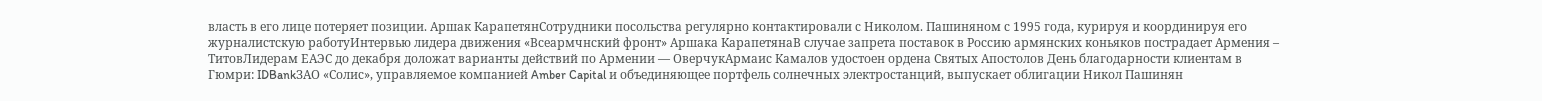власть в его лице потеряет позиции. Аршак КарапетянСотрудники посольства регулярно контактировали с Николом. Пашиняном с 1995 года, курируя и координируя его журналистскую работуИнтервью лидера движения «Всеармчнский фронт» Аршака КарапетянаВ случае запрета поставок в Россию армянских коньяков пострадает Армения – ТитовЛидерам ЕАЭС до декабря доложат варианты действий по Армении — ОверчукАрмаис Камалов удостоен ордена Святых Апостолов День благодарности клиентам в Гюмри: IDBankЗАО «Солис», управляемое компанией Amber Capital и объединяющее портфель солнечных электростанций, выпускает облигации Никол Пашинян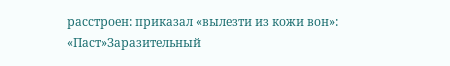расстроен: приказал «вылезти из кожи вон»: «Паст»Заразительный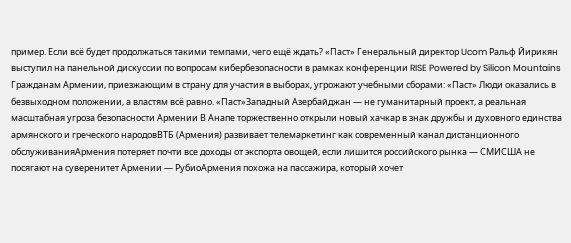пример. Если всё будет продолжаться такими темпами, чего ещё ждать? «Паст» Генеральный директор Ucom Ральф Йирикян выступил на панельной дискуссии по вопросам кибербезопасности в рамках конференции RISE Powered by Silicon Mountains Гражданам Армении, приезжающим в страну для участия в выборах, угрожают учебными сборами: «Паст» Люди оказались в безвыходном положении, а властям всё равно. «Паст»Западный Азербайджан — не гуманитарный проект, а реальная масштабная угроза безопасности Армении В Анапе торжественно открыли новый хачкар в знак дружбы и духовного единства армянского и греческого народовВТБ (Армения) развивает телемаркетинг как современный канал дистанционного обслуживанияАрмения потеряет почти все доходы от экспорта овощей, если лишится российского рынка — СМИСША не посягают на суверенитет Армении — РубиоАрмения похожа на пассажира, который хочет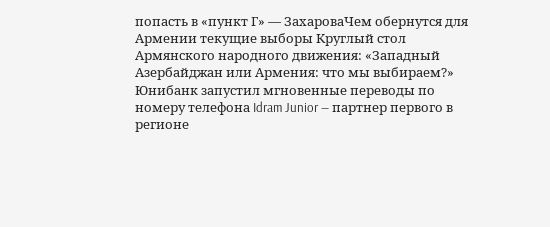попасть в «пункт Г» — ЗахароваЧем обернутся для Армении текущие выборы Круглый стол Армянского народного движения: «Западный Азербайджан или Армения: что мы выбираем?» Юнибанк запустил мгновенные переводы по номеру телефона Idram Junior — партнер первого в регионе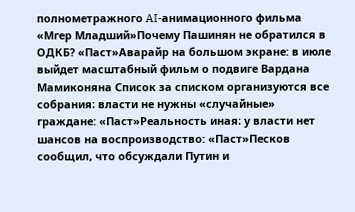полнометражного AI-анимационного фильма «Мгер Младший»Почему Пашинян не обратился в ОДКБ? «Паст»Аварайр на большом экране: в июле выйдет масштабный фильм о подвиге Вардана Мамиконяна Список за списком организуются все собрания։ власти не нужны «случайные» граждане: «Паст»Реальность иная։ у власти нет шансов на воспроизводство: «Паст»Песков сообщил, что обсуждали Путин и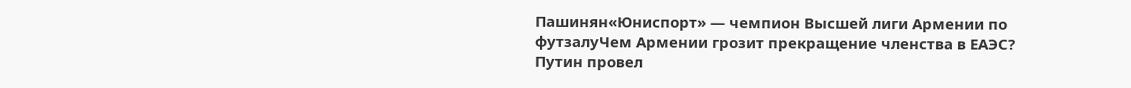Пашинян«Юниспорт» — чемпион Высшей лиги Армении по футзалуЧем Армении грозит прекращение членства в ЕАЭС? Путин провел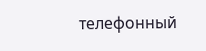телефонный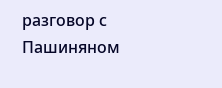разговор с Пашиняном